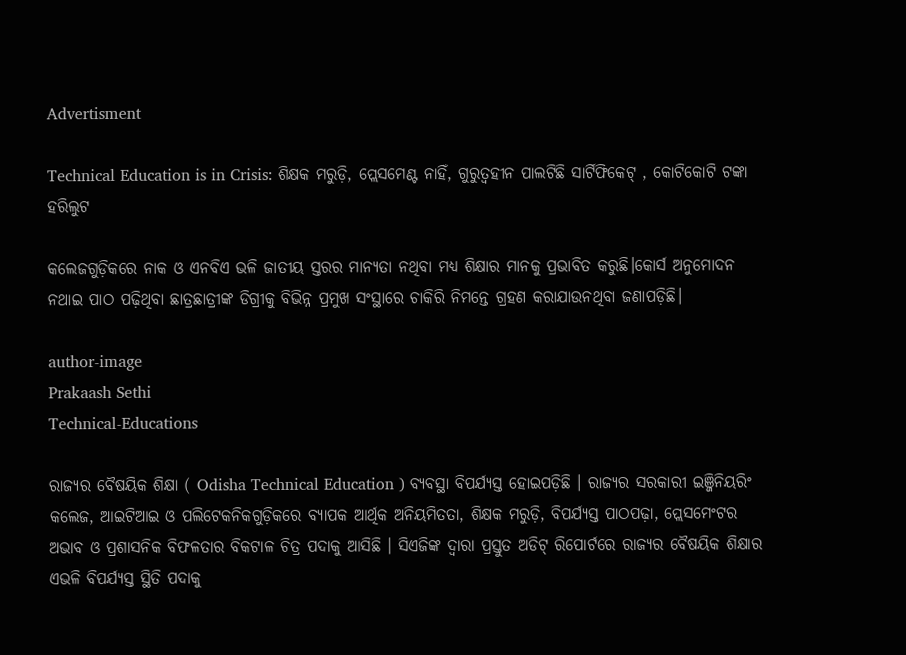Advertisment

Technical Education is in Crisis: ଶିକ୍ଷକ ମରୁଡ଼ି, ପ୍ଲେସମେଣ୍ଟ ନାହିଁ, ଗୁରୁତ୍ୱହୀନ ପାଲଟିଛି ସାର୍ଟିଫିକେଟ୍ , କୋଟିକୋଟି ଟଙ୍କା ହରିଲୁଟ

କଲେଜଗୁଡ଼ିକରେ ନାକ ଓ ଏନବିଏ ଭଳି ଜାତୀୟ ସ୍ତରର ମାନ୍ୟତା ନଥିବା ମଧ୍ୟ ଶିକ୍ଷାର ମାନକୁ ପ୍ରଭାବିତ କରୁଛି।କୋର୍ସ ଅନୁମୋଦନ ନଥାଇ ପାଠ ପଢ଼ିଥିବା ଛାତ୍ରଛାତ୍ରୀଙ୍କ ଡିଗ୍ରୀକୁ ବିଭିନ୍ନ ପ୍ରମୁଖ ସଂସ୍ଥାରେ ଚାକିରି ନିମନ୍ତେ ଗ୍ରହଣ କରାଯାଉନଥିବା ଜଣାପଡ଼ିଛି।

author-image
Prakaash Sethi
Technical-Educations

ରାଜ୍ୟର ବୈଷୟିକ ଶିକ୍ଷା ( Odisha Technical Education ) ବ୍ୟବସ୍ଥା ବିପର୍ଯ୍ୟସ୍ତ ହୋଇପଡ଼ିଛି । ରାଜ୍ୟର ସରକାରୀ ଇଞ୍ଜିନିୟରିଂ କଲେଜ, ଆଇଟିଆଇ ଓ ପଲିଟେକନିକଗୁଡ଼ିକରେ ବ୍ୟାପକ ଆର୍ଥିକ ଅନିୟମିତତା, ଶିକ୍ଷକ ମରୁଡ଼ି, ବିପର୍ଯ୍ୟସ୍ତ ପାଠପଢ଼ା, ପ୍ଲେସମେଂଟର ଅଭାବ ଓ ପ୍ରଶାସନିକ ବିଫଳତାର ବିକଟାଳ ଚିତ୍ର ପଦାକୁ ଆସିଛି । ସିଏଜିଙ୍କ ଦ୍ୱାରା ପ୍ରସ୍ତୁତ ଅଡିଟ୍ ରିପୋର୍ଟରେ ରାଜ୍ୟର ବୈଷୟିକ ଶିକ୍ଷାର ଏଭଳି ବିପର୍ଯ୍ୟସ୍ତ ସ୍ଥିତି ପଦାକୁ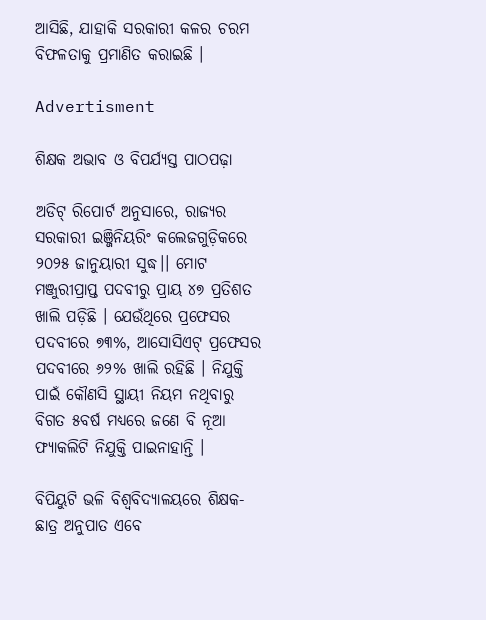ଆସିଛି, ଯାହାକି ସରକାରୀ କଳର ଚରମ ବିଫଳତାକୁ ପ୍ରମାଣିତ କରାଇଛି ।

Advertisment

ଶିକ୍ଷକ ଅଭାବ ଓ ବିପର୍ଯ୍ୟସ୍ତ ପାଠପଢ଼ା

ଅଡିଟ୍ ରିପୋର୍ଟ ଅନୁସାରେ, ରାଜ୍ୟର ସରକାରୀ ଇଞ୍ଜିନିୟରିଂ କଲେଜଗୁଡ଼ିକରେ ୨୦୨୫ ଜାନୁୟାରୀ ସୁଦ୍ଧ।। ମୋଟ ମଞ୍ଜୁରୀପ୍ରାପ୍ତ ପଦବୀରୁ ପ୍ରାୟ ୪୭ ପ୍ରତିଶତ ଖାଲି ପଡ଼ିଛି । ଯେଉଁଥିରେ ପ୍ରଫେସର ପଦବୀରେ ୭୩%, ଆସୋସିଏଟ୍ ପ୍ରଫେସର ପଦବୀରେ ୬୨% ଖାଲି ରହିଛି । ନିଯୁକ୍ତି ପାଇଁ କୌଣସି ସ୍ଥାୟୀ ନିୟମ ନଥିବାରୁ ବିଗତ ୫ବର୍ଷ ମଧ୍ୟରେ ଜଣେ ବି ନୂଆ ଫ୍ୟାକଲିଟି ନିଯୁକ୍ତି ପାଇନାହାନ୍ତି ।

ବିପିୟୁଟି ଭଳି ବିଶ୍ୱବିଦ୍ୟାଳୟରେ ଶିକ୍ଷକ-ଛାତ୍ର ଅନୁପାତ ଏବେ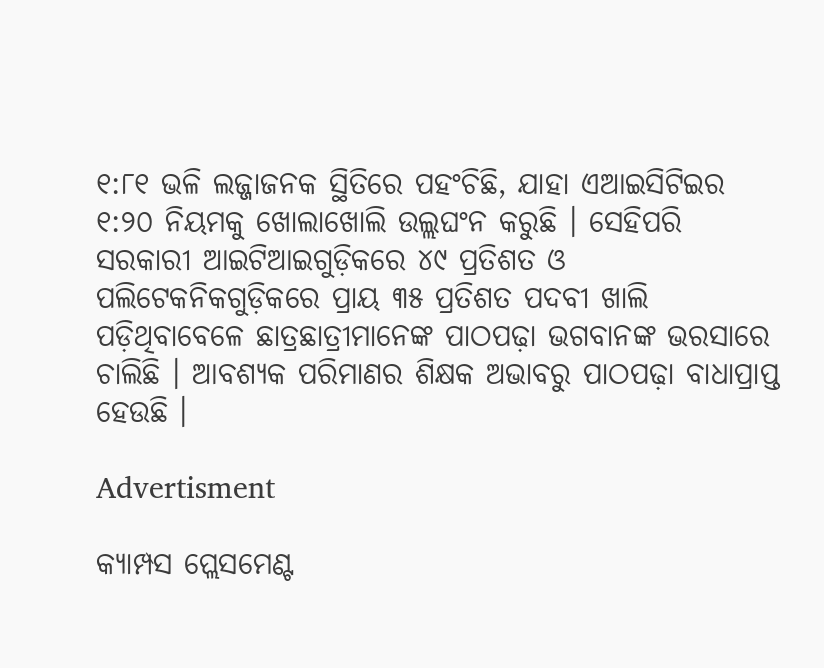୧:୮୧ ଭଳି ଲଜ୍ଜାଜନକ ସ୍ଥିତିରେ ପହଂଚିଛି, ଯାହା ଏଆଇସିଟିଇର ୧:୨୦ ନିୟମକୁ ଖୋଲାଖୋଲି ଉଲ୍ଲଘଂନ କରୁଛି । ସେହିପରି ସରକାରୀ ଆଇଟିଆଇଗୁଡ଼ିକରେ ୪୯ ପ୍ରତିଶତ ଓ ପଲିଟେକନିକଗୁଡ଼ିକରେ ପ୍ରାୟ ୩୫ ପ୍ରତିଶତ ପଦବୀ ଖାଲି ପଡ଼ିଥିବାବେଳେ ଛାତ୍ରଛାତ୍ରୀମାନେଙ୍କ ପାଠପଢ଼ା ଭଗବାନଙ୍କ ଭରସାରେ ଚାଲିଛି । ଆବଶ୍ୟକ ପରିମାଣର ଶିକ୍ଷକ ଅଭାବରୁ ପାଠପଢ଼ା ବାଧାପ୍ରାପ୍ତ ହେଉଛି ।

Advertisment

କ୍ୟାମ୍ପସ ପ୍ଲେସମେଣ୍ଟ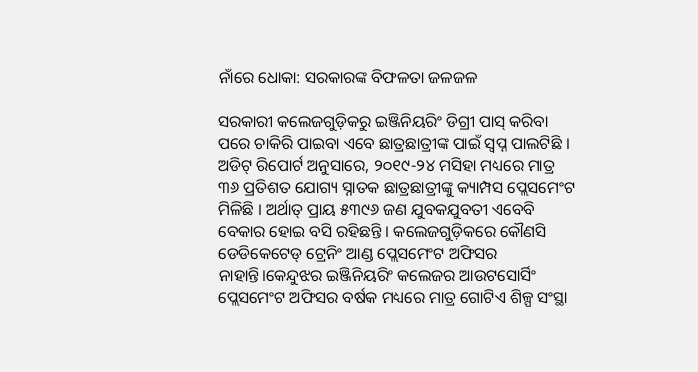ନାଁରେ ଧୋକା: ସରକାରଙ୍କ ବିଫଳତା ଜଳଜଳ

ସରକାରୀ କଲେଜଗୁଡ଼ିକରୁ ଇଞ୍ଜିନିୟରିଂ ଡିଗ୍ରୀ ପାସ୍ କରିବା ପରେ ଚାକିରି ପାଇବା ଏବେ ଛାତ୍ରଛାତ୍ରୀଙ୍କ ପାଇଁ ସ୍ୱପ୍ନ ପାଲଟିଛି । ଅଡିଟ୍ ରିପୋର୍ଟ ଅନୁସାରେ, ୨୦୧୯-୨୪ ମସିହା ମଧ୍ୟରେ ମାତ୍ର ୩୬ ପ୍ରତିଶତ ଯୋଗ୍ୟ ସ୍ନାତକ ଛାତ୍ରଛାତ୍ରୀଙ୍କୁ କ୍ୟାମ୍ପସ ପ୍ଲେସମେଂଟ ମିଳିଛି । ଅର୍ଥାତ୍ ପ୍ରାୟ ୫୩୯୬ ଜଣ ଯୁବକଯୁବତୀ ଏବେବି ବେକାର ହୋଇ ବସି ରହିଛନ୍ତି । କଲେଜଗୁଡ଼ିକରେ କୌଣସି ଡେଡିକେଟେଡ୍ ଟ୍ରେନିଂ ଆଣ୍ଡ ପ୍ଲେସମେଂଟ ଅଫିସର ନାହାନ୍ତି।କେନ୍ଦୁଝର ଇଞ୍ଜିନିୟରିଂ କଲେଜର ଆଉଟସୋର୍ସିଂ ପ୍ଲେସମେଂଟ ଅଫିସର ବର୍ଷକ ମଧ୍ୟରେ ମାତ୍ର ଗୋଟିଏ ଶିଳ୍ପ ସଂସ୍ଥା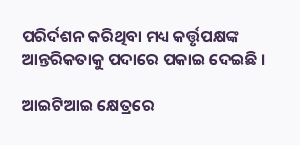ପରିର୍ଦଶନ କରିଥିବା ମଧ୍ୟ କର୍ତ୍ତୃପକ୍ଷଙ୍କ ଆନ୍ତରିକତାକୁ ପଦାରେ ପକାଇ ଦେଇଛି ।

ଆଇଟିଆଇ କ୍ଷେତ୍ରରେ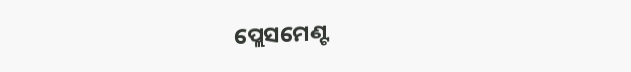ପ୍ଲେସମେଣ୍ଟ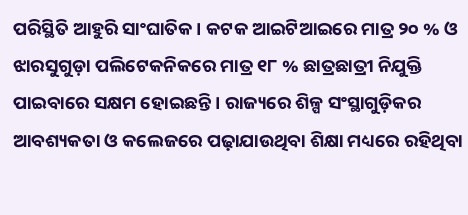ପରିସ୍ଥିତି ଆହୁରି ସାଂଘାତିକ । କଟକ ଆଇଟିଆଇରେ ମାତ୍ର ୨୦ % ଓ ଝାରସୁଗୁଡ଼ା ପଲିଟେକନିକରେ ମାତ୍ର ୧୮ % ଛାତ୍ରଛାତ୍ରୀ ନିଯୁକ୍ତି ପାଇବାରେ ସକ୍ଷମ ହୋଇଛନ୍ତି । ରାଜ୍ୟରେ ଶିଳ୍ପ ସଂସ୍ଥାଗୁଡ଼ିକର ଆବଶ୍ୟକତା ଓ କଲେଜରେ ପଢ଼ାଯାଉଥିବା ଶିକ୍ଷା ମଧ୍ୟରେ ରହିଥିବା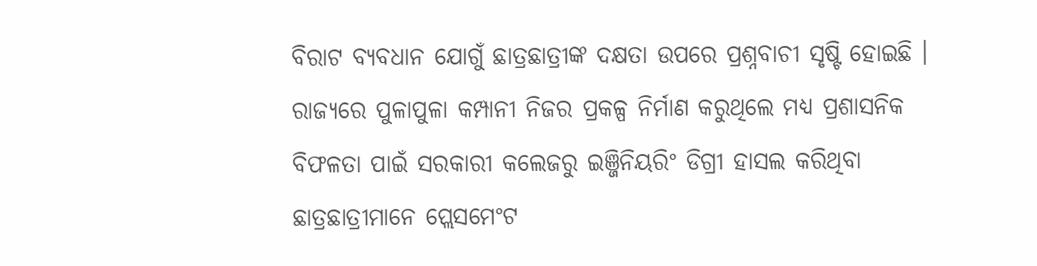ବିରାଟ ବ୍ୟବଧାନ ଯୋଗୁଁ ଛାତ୍ରଛାତ୍ରୀଙ୍କ ଦକ୍ଷତା ଉପରେ ପ୍ରଶ୍ନବାଚୀ ସୃଷ୍ଟି ହୋଇଛି । ରାଜ୍ୟରେ ପୁଳାପୁଳା କମ୍ପାନୀ ନିଜର ପ୍ରକଳ୍ପ ନିର୍ମାଣ କରୁଥିଲେ ମଧ୍ୟ ପ୍ରଶାସନିକ ବିଫଳତା ପାଇଁ ସରକାରୀ କଲେଜରୁ ଇଞ୍ଜିନିୟରିଂ ଡିଗ୍ରୀ ହାସଲ କରିଥିବା ଛାତ୍ରଛାତ୍ରୀମାନେ ପ୍ଲେସମେଂଟ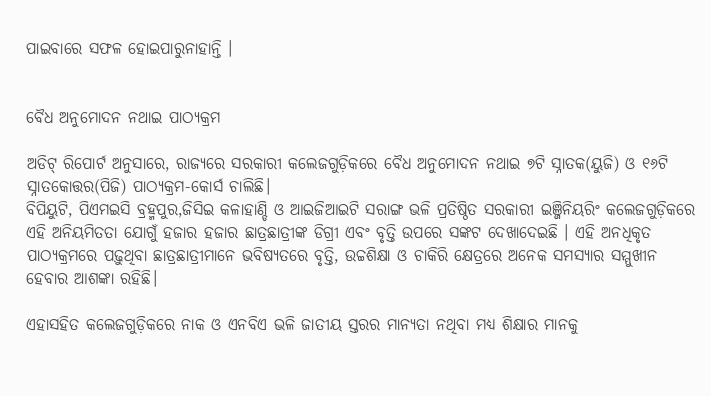ପାଇବାରେ ସଫଳ ହୋଇପାରୁନାହାନ୍ତି ।


ବୈଧ ଅନୁମୋଦନ ନଥାଇ ପାଠ୍ୟକ୍ରମ

ଅଡିଟ୍ ରିପୋର୍ଟ ଅନୁସାରେ, ରାଜ୍ୟରେ ସରକାରୀ କଲେଜଗୁଡ଼ିକରେ ବୈଧ ଅନୁମୋଦନ ନଥାଇ ୭ଟି ସ୍ନାତକ(ୟୁଜି) ଓ ୧୬ଟି ସ୍ନାତକୋତ୍ତର(ପିଜି) ପାଠ୍ୟକ୍ରମ-କୋର୍ସ ଚାଲିଛି।
ବିପିୟୁଟି, ପିଏମଇସି ବ୍ରହ୍ମପୁର,ଜିସିଇ କଳାହାଣ୍ଡି ଓ ଆଇଜିଆଇଟି ସରାଙ୍ଗ ଭଳି ପ୍ରତିଷ୍ଠିତ ସରକାରୀ ଇଞ୍ଜିନିୟରିଂ କଲେଜଗୁଡ଼ିକରେ ଏହି ଅନିୟମିତତା ଯୋଗୁଁ ହଜାର ହଜାର ଛାତ୍ରଛାତ୍ରୀଙ୍କ ଡିଗ୍ରୀ ଏବଂ ବୃତ୍ତି ଉପରେ ସଙ୍କଟ ଦେଖାଦେଇଛି । ଏହି ଅନଧିକୃତ ପାଠ୍ୟକ୍ରମରେ ପଢ଼ୁଥିବା ଛାତ୍ରଛାତ୍ରୀମାନେ ଭବିଷ୍ୟତରେ ବୃତ୍ତି, ଉଚ୍ଚଶିକ୍ଷା ଓ ଚାକିରି କ୍ଷେତ୍ରରେ ଅନେକ ସମସ୍ୟାର ସମ୍ମୁଖୀନ ହେବାର ଆଶଙ୍କା ରହିଛି।

ଏହାସହିତ କଲେଜଗୁଡ଼ିକରେ ନାକ ଓ ଏନବିଏ ଭଳି ଜାତୀୟ ସ୍ତରର ମାନ୍ୟତା ନଥିବା ମଧ୍ୟ ଶିକ୍ଷାର ମାନକୁ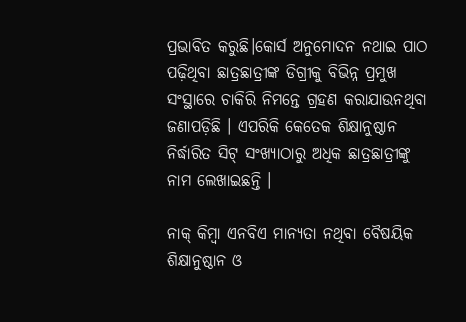ପ୍ରଭାବିତ କରୁଛି।କୋର୍ସ ଅନୁମୋଦନ ନଥାଇ ପାଠ ପଢ଼ିଥିବା ଛାତ୍ରଛାତ୍ରୀଙ୍କ ଡିଗ୍ରୀକୁ ବିଭିନ୍ନ ପ୍ରମୁଖ ସଂସ୍ଥାରେ ଚାକିରି ନିମନ୍ତେ ଗ୍ରହଣ କରାଯାଉନଥିବା ଜଣାପଡ଼ିଛି । ଏପରିକି କେତେକ ଶିକ୍ଷାନୁଷ୍ଠାନ ନିର୍ଦ୍ଧାରିତ ସିଟ୍ ସଂଖ୍ୟାଠାରୁ ଅଧିକ ଛାତ୍ରଛାତ୍ରୀଙ୍କୁ ନାମ ଲେଖାଇଛନ୍ତି ।

ନାକ୍ କିମ୍ବା ଏନବିଏ ମାନ୍ୟତା ନଥିବା ବୈଷୟିକ ଶିକ୍ଷାନୁଷ୍ଠାନ ଓ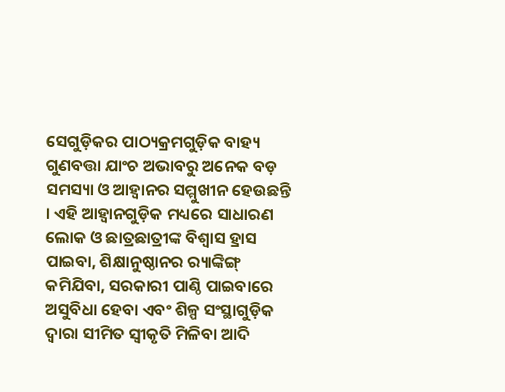ସେଗୁଡ଼ିକର ପାଠ୍ୟକ୍ରମଗୁଡ଼ିକ ବାହ୍ୟ ଗୁଣବତ୍ତା ଯାଂଚ ଅଭାବରୁ ଅନେକ ବଡ଼ ସମସ୍ୟା ଓ ଆହ୍ୱାନର ସମ୍ମୁଖୀନ ହେଉଛନ୍ତି । ଏହି ଆହ୍ୱାନଗୁଡ଼ିକ ମଧ୍ୟରେ ସାଧାରଣ ଲୋକ ଓ ଛାତ୍ରଛାତ୍ରୀଙ୍କ ବିଶ୍ୱାସ ହ୍ରାସ ପାଇବା, ଶିକ୍ଷାନୁଷ୍ଠାନର ର‌୍ୟାଙ୍କିଙ୍ଗ୍ କମିଯିବା, ସରକାରୀ ପାଣ୍ଠି ପାଇବାରେ ଅସୁବିଧା ହେବା ଏବଂ ଶିଳ୍ପ ସଂସ୍ଥାଗୁଡ଼ିକ ଦ୍ୱାରା ସୀମିତ ସ୍ୱୀକୃତି ମିଳିବା ଆଦି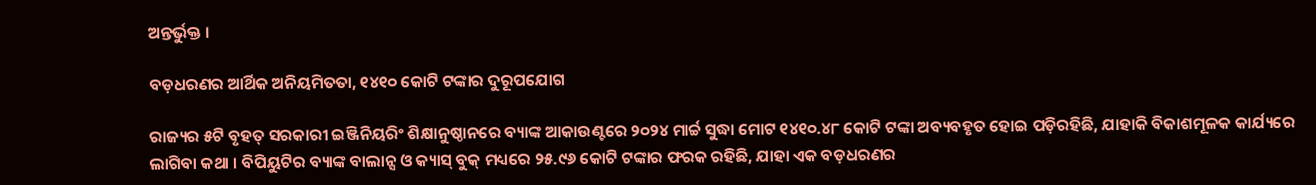ଅନ୍ତର୍ଭୁକ୍ତ ।

ବଡ଼ଧରଣର ଆର୍ଥିକ ଅନିୟମିତତା, ୧୪୧୦ କୋଟି ଟଙ୍କାର ଦୁରୂପଯୋଗ

ରାଜ୍ୟର ୫ଟି ବୃହତ୍ ସରକାରୀ ଇଞ୍ଜିନିୟରିଂ ଶିକ୍ଷାନୁଷ୍ଠାନରେ ବ୍ୟାଙ୍କ ଆକାଉଣ୍ଟରେ ୨୦୨୪ ମାର୍ଚ୍ଚ ସୁଦ୍ଧା ମୋଟ ୧୪୧୦.୪୮ କୋଟି ଟଙ୍କା ଅବ୍ୟବହୃତ ହୋଇ ପଡ଼ିରହିଛି, ଯାହାକି ବିକାଶମୂଳକ କାର୍ଯ୍ୟରେ ଲାଗିବା କଥା । ବିପିୟୁଟିର ବ୍ୟାଙ୍କ ବାଲାନ୍ସ ଓ କ୍ୟାସ୍ ବୁକ୍ ମଧ୍ୟରେ ୨୫.୯୬ କୋଟି ଟଙ୍କାର ଫରକ ରହିଛି, ଯାହା ଏକ ବଡ଼ଧରଣର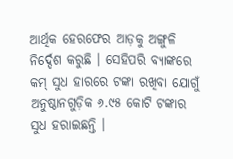ଆର୍ଥିକ ହେରଫେର ଆଡ଼କୁ ଅଙ୍ଗୁଳି ନିର୍ଦ୍ଦେଶ କରୁଛି । ସେହିପରି ବ୍ୟାଙ୍କରେ କମ୍ ସୁଧ ହାରରେ ଟଙ୍କା ରଖିବା ଯୋଗୁଁ ଅନୁଷ୍ଠାନଗୁଡ଼ିକ ୬.୯୫ କୋଟି ଟଙ୍କାର ସୁଧ ହରାଇଛନ୍ତି ।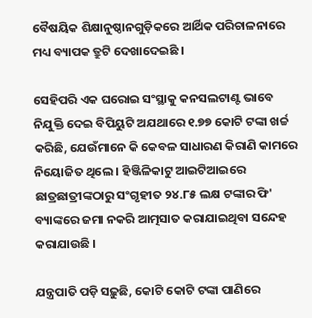ବୈଷୟିକ ଶିକ୍ଷାନୁଷ୍ଠାନଗୁଡ଼ିକରେ ଆର୍ଥିକ ପରିଚାଳନାରେ ମଧ୍ୟ ବ୍ୟାପକ ତ୍ରୁଟି ଦେଖାଦେଇଛି ।

ସେହିପରି ଏକ ଘରୋଇ ସଂସ୍ଥାକୁ କନସଲଟାଣ୍ଟ ଭାବେ ନିଯୁକ୍ତି ଦେଇ ବିପିୟୁଟି ଅଯଥାରେ ୧.୭୭ କୋଟି ଟଙ୍କା ଖର୍ଚ୍ଚ କରିଛି, ଯେଉଁମାନେ କି କେବଳ ସାଧାରଣ କିରାଣି କାମରେ ନିୟୋଜିତ ଥିଲେ । ହିଞ୍ଜିଳିକାଟୁ ଆଇଟିଆଇରେ ଛାତ୍ରଛାତ୍ରୀଙ୍କଠାରୁ ସଂଗୃହୀତ ୨୪.୮୫ ଲକ୍ଷ ଟଙ୍କାର ଫି' ବ୍ୟାଙ୍କରେ ଜମା ନକରି ଆତ୍ମସାତ କରାଯାଇଥିବା ସନ୍ଦେହ କରାଯାଉଛି ।

ଯନ୍ତ୍ରପାତି ପଡ଼ି ସଢ଼ୁଛି, କୋଟି କୋଟି ଟଙ୍କା ପାଣିରେ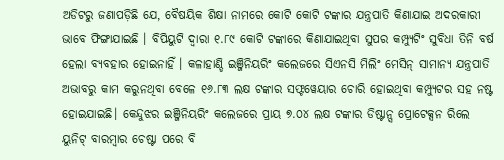ଅଡିଟରୁ ଜଣାପଡ଼ିଛି ଯେ, ବୈଷୟିକ ଶିକ୍ଷା ନାମରେ କୋଟି କୋଟି ଟଙ୍କାର ଯନ୍ତ୍ରପାତି କିଣାଯାଇ ଅଦରକାରୀ ଭାବେ ଫିଙ୍ଗାଯାଇଛି । ବିପିୟୁଟି ଦ୍ୱାରା ୧.୮୯ କୋଟି ଟଙ୍କାରେ କିଣାଯାଇଥିବା ସୁପର କମ୍ପ୍ୟୁଟିଂ ସୁବିଧା ତିନି ବର୍ଷ ହେଲା ବ୍ୟବହାର ହୋଇନାହିଁ । କଳାହାଣ୍ଡି ଇଞ୍ଜିନିୟରିଂ କଲେଜରେ ସିଏନସି ମିଲିଂ ମେସିନ୍ ସାମାନ୍ୟ ଯନ୍ତ୍ରପାତି ଅଭାବରୁ କାମ କରୁନଥିବା ବେଳେ ୧୬.୮୩ ଲକ୍ଷ ଟଙ୍କାର ସଫ୍ଟୱେୟାର ଚୋରି ହୋଇଥିବା କମ୍ପ୍ୟୁଟର ସହ ନଷ୍ଟ ହୋଇଯାଇଛି। କେନ୍ଦୁଝର ଇଞ୍ଜିନିୟରିଂ କଲେଜରେ ପ୍ରାୟ ୭.୦୪ ଲକ୍ଷ ଟଙ୍କାର ଡିଷ୍ଟାନ୍ସ ପ୍ରୋଟେକ୍ସନ ରିଲେ ୟୁନିଟ୍ ବାରମ୍ବାର ଚେଷ୍ଟା ପରେ ବି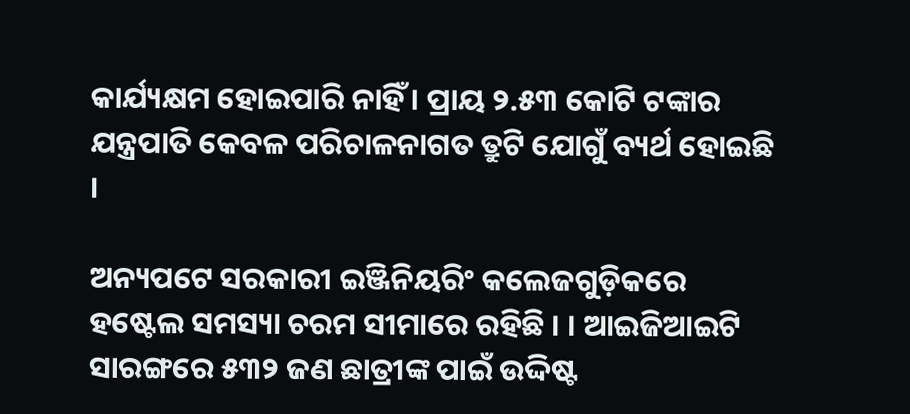କାର୍ଯ୍ୟକ୍ଷମ ହୋଇପାରି ନାହିଁ । ପ୍ରାୟ ୨.୫୩ କୋଟି ଟଙ୍କାର ଯନ୍ତ୍ରପାତି କେବଳ ପରିଚାଳନାଗତ ତ୍ରୁଟି ଯୋଗୁଁ ବ୍ୟର୍ଥ ହୋଇଛି ।

ଅନ୍ୟପଟେ ସରକାରୀ ଇଞ୍ଜିନିୟରିଂ କଲେଜଗୁଡ଼ିକରେ ହଷ୍ଟେଲ ସମସ୍ୟା ଚରମ ସୀମାରେ ରହିଛି । । ଆଇଜିଆଇଟି ସାରଙ୍ଗରେ ୫୩୨ ଜଣ ଛାତ୍ରୀଙ୍କ ପାଇଁ ଉଦ୍ଦିଷ୍ଟ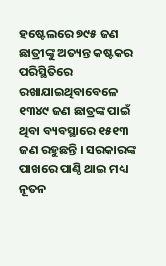ହଷ୍ଟେଲରେ ୭୯୫ ଜଣ ଛାତ୍ରୀଙ୍କୁ ଅତ୍ୟନ୍ତ କଷ୍ଟକର ପରିସ୍ଥିତିରେ ରଖାଯାଇଥିବାବେଳେ ୧୩୪୯ ଜଣ ଛାତ୍ରଙ୍କ ପାଇଁ ଥିବା ବ୍ୟବସ୍ଥାରେ ୧୫୧୩ ଜଣ ରହୁଛନ୍ତି । ସରକାରଙ୍କ ପାଖରେ ପାଣ୍ଠି ଥାଇ ମଧ୍ୟ ନୂତନ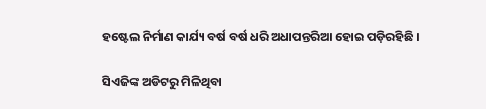ହଷ୍ଟେଲ ନିର୍ମାଣ କାର୍ଯ୍ୟ ବର୍ଷ ବର୍ଷ ଧରି ଅଧାପନ୍ତରିଆ ହୋଇ ପଡ଼ିରହିଛି ।

ସିଏଜିଙ୍କ ଅଡିଟରୁ ମିଳିଥିବା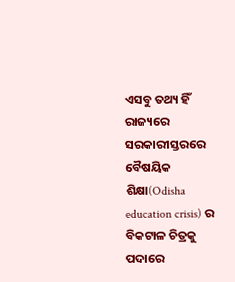ଏସବୁ ତଥ୍ୟ ହିଁ ରାଜ୍ୟରେ ସରକାରୀସ୍ତରରେ ବୈଷୟିକ ଶିକ୍ଷା(Odisha education crisis) ର ବିକଟାଳ ଚିତ୍ରକୁ ପଦାରେ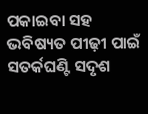ପକାଇବା ସହ ଭବିଷ୍ୟତ ପୀଢ଼ୀ ପାଇଁ ସତର୍କଘଣ୍ଟି ସଦୃଶ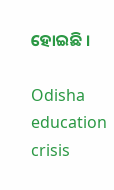ହୋଇଛି ।

Odisha education crisis